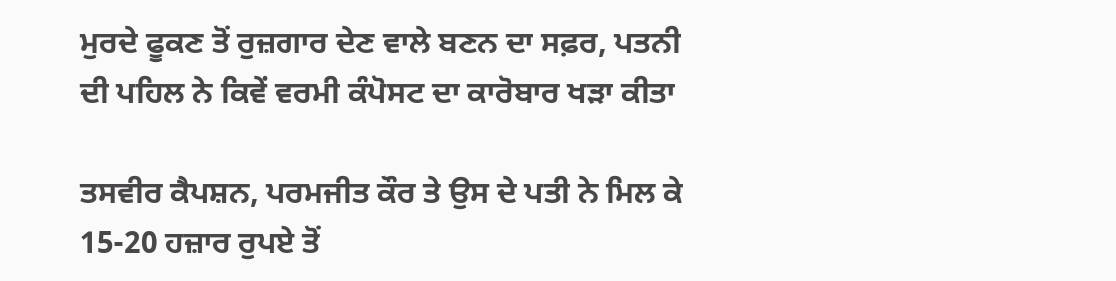ਮੁਰਦੇ ਫੂਕਣ ਤੋਂ ਰੁਜ਼ਗਾਰ ਦੇਣ ਵਾਲੇ ਬਣਨ ਦਾ ਸਫ਼ਰ, ਪਤਨੀ ਦੀ ਪਹਿਲ ਨੇ ਕਿਵੇਂ ਵਰਮੀ ਕੰਪੋਸਟ ਦਾ ਕਾਰੋਬਾਰ ਖੜਾ ਕੀਤਾ

ਤਸਵੀਰ ਕੈਪਸ਼ਨ, ਪਰਮਜੀਤ ਕੌਰ ਤੇ ਉਸ ਦੇ ਪਤੀ ਨੇ ਮਿਲ ਕੇ 15-20 ਹਜ਼ਾਰ ਰੁਪਏ ਤੋਂ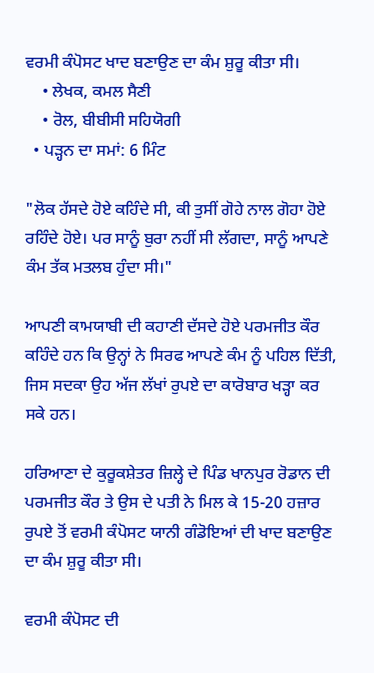ਵਰਮੀ ਕੰਪੋਸਟ ਖਾਦ ਬਣਾਉਣ ਦਾ ਕੰਮ ਸ਼ੁਰੂ ਕੀਤਾ ਸੀ।
    • ਲੇਖਕ, ਕਮਲ ਸੈਣੀ
    • ਰੋਲ, ਬੀਬੀਸੀ ਸਹਿਯੋਗੀ
  • ਪੜ੍ਹਨ ਦਾ ਸਮਾਂ: 6 ਮਿੰਟ

"ਲੋਕ ਹੱਸਦੇ ਹੋਏ ਕਹਿੰਦੇ ਸੀ, ਕੀ ਤੁਸੀਂ ਗੋਹੇ ਨਾਲ ਗੋਹਾ ਹੋਏ ਰਹਿੰਦੇ ਹੋਏ। ਪਰ ਸਾਨੂੰ ਬੁਰਾ ਨਹੀਂ ਸੀ ਲੱਗਦਾ, ਸਾਨੂੰ ਆਪਣੇ ਕੰਮ ਤੱਕ ਮਤਲਬ ਹੁੰਦਾ ਸੀ।"

ਆਪਣੀ ਕਾਮਯਾਬੀ ਦੀ ਕਹਾਣੀ ਦੱਸਦੇ ਹੋਏ ਪਰਮਜੀਤ ਕੌਰ ਕਹਿੰਦੇ ਹਨ ਕਿ ਉਨ੍ਹਾਂ ਨੇ ਸਿਰਫ ਆਪਣੇ ਕੰਮ ਨੂੰ ਪਹਿਲ ਦਿੱਤੀ, ਜਿਸ ਸਦਕਾ ਉਹ ਅੱਜ ਲੱਖਾਂ ਰੁਪਏ ਦਾ ਕਾਰੋਬਾਰ ਖੜ੍ਹਾ ਕਰ ਸਕੇ ਹਨ।

ਹਰਿਆਣਾ ਦੇ ਕੁਰੂਕਸ਼ੇਤਰ ਜ਼ਿਲ੍ਹੇ ਦੇ ਪਿੰਡ ਖਾਨਪੁਰ ਰੋਡਾਨ ਦੀ ਪਰਮਜੀਤ ਕੌਰ ਤੇ ਉਸ ਦੇ ਪਤੀ ਨੇ ਮਿਲ ਕੇ 15-20 ਹਜ਼ਾਰ ਰੁਪਏ ਤੋਂ ਵਰਮੀ ਕੰਪੋਸਟ ਯਾਨੀ ਗੰਡੋਇਆਂ ਦੀ ਖਾਦ ਬਣਾਉਣ ਦਾ ਕੰਮ ਸ਼ੁਰੂ ਕੀਤਾ ਸੀ।

ਵਰਮੀ ਕੰਪੋਸਟ ਦੀ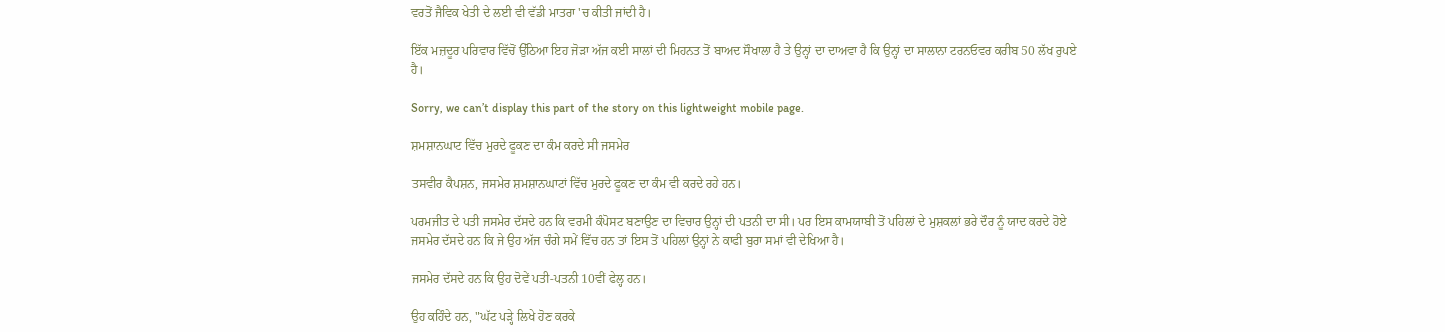ਵਰਤੋਂ ਜੈਵਿਕ ਖੇਤੀ ਦੇ ਲਈ ਵੀ ਵੱਡੀ ਮਾਤਰਾ 'ਚ ਕੀਤੀ ਜਾਂਦੀ ਹੈ।

ਇੱਕ ਮਜ਼ਦੂਰ ਪਰਿਵਾਰ ਵਿੱਚੋਂ ਉੱਠਿਆ ਇਹ ਜੋੜਾ ਅੱਜ ਕਈ ਸਾਲਾਂ ਦੀ ਮਿਹਨਤ ਤੋਂ ਬਾਅਦ ਸੌਖਾਲਾ ਹੈ ਤੇ ਉਨ੍ਹਾਂ ਦਾ ਦਾਅਵਾ ਹੈ ਕਿ ਉਨ੍ਹਾਂ ਦਾ ਸਾਲਾਨਾ ਟਰਨਓਵਰ ਕਰੀਬ 50 ਲੱਖ ਰੁਪਏ ਹੈ।

Sorry, we can’t display this part of the story on this lightweight mobile page.

ਸ਼ਮਸ਼ਾਨਘਾਟ ਵਿੱਚ ਮੁਰਦੇ ਫੂਕਣ ਦਾ ਕੰਮ ਕਰਦੇ ਸੀ ਜਸਮੇਰ

ਤਸਵੀਰ ਕੈਪਸ਼ਨ, ਜਸਮੇਰ ਸ਼ਮਸ਼ਾਨਘਾਟਾਂ ਵਿੱਚ ਮੁਰਦੇ ਫੂਕਣ ਦਾ ਕੰਮ ਵੀ ਕਰਦੇ ਰਹੇ ਹਨ।

ਪਰਮਜੀਤ ਦੇ ਪਤੀ ਜਸਮੇਰ ਦੱਸਦੇ ਹਨ ਕਿ ਵਰਮੀ ਕੰਪੋਸਟ ਬਣਾਉਣ ਦਾ ਵਿਚਾਰ ਉਨ੍ਹਾਂ ਦੀ ਪਤਨੀ ਦਾ ਸੀ। ਪਰ ਇਸ ਕਾਮਯਾਬੀ ਤੋਂ ਪਹਿਲਾਂ ਦੇ ਮੁਸ਼ਕਲਾਂ ਭਰੇ ਦੌਰ ਨੂੰ ਯਾਦ ਕਰਦੇ ਹੋਏ ਜਸਮੇਰ ਦੱਸਦੇ ਹਨ ਕਿ ਜੇ ਉਹ ਅੱਜ ਚੰਗੇ ਸਮੇਂ ਵਿੱਚ ਹਨ ਤਾਂ ਇਸ ਤੋਂ ਪਹਿਲਾਂ ਉਨ੍ਹਾਂ ਨੇ ਕਾਫੀ ਬੁਰਾ ਸਮਾਂ ਵੀ ਦੇਖਿਆ ਹੈ।

ਜਸਮੇਰ ਦੱਸਦੇ ਹਨ ਕਿ ਉਹ ਦੋਵੇਂ ਪਤੀ-ਪਤਨੀ 10ਵੀਂ ਫੇਲ੍ਹ ਹਨ।

ਉਹ ਕਹਿੰਦੇ ਹਨ, "ਘੱਟ ਪੜ੍ਹੇ ਲਿਖੇ ਹੋਣ ਕਰਕੇ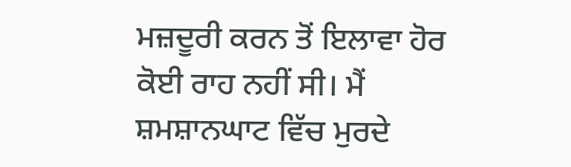ਮਜ਼ਦੂਰੀ ਕਰਨ ਤੋਂ ਇਲਾਵਾ ਹੋਰ ਕੋਈ ਰਾਹ ਨਹੀਂ ਸੀ। ਮੈਂ ਸ਼ਮਸ਼ਾਨਘਾਟ ਵਿੱਚ ਮੁਰਦੇ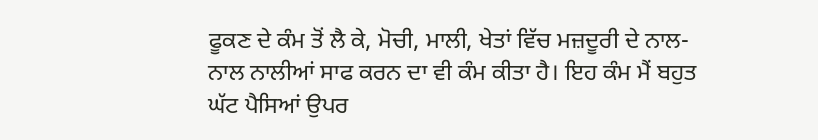ਫੂਕਣ ਦੇ ਕੰਮ ਤੋਂ ਲੈ ਕੇ, ਮੋਚੀ, ਮਾਲੀ, ਖੇਤਾਂ ਵਿੱਚ ਮਜ਼ਦੂਰੀ ਦੇ ਨਾਲ-ਨਾਲ ਨਾਲੀਆਂ ਸਾਫ ਕਰਨ ਦਾ ਵੀ ਕੰਮ ਕੀਤਾ ਹੈ। ਇਹ ਕੰਮ ਮੈਂ ਬਹੁਤ ਘੱਟ ਪੈਸਿਆਂ ਉਪਰ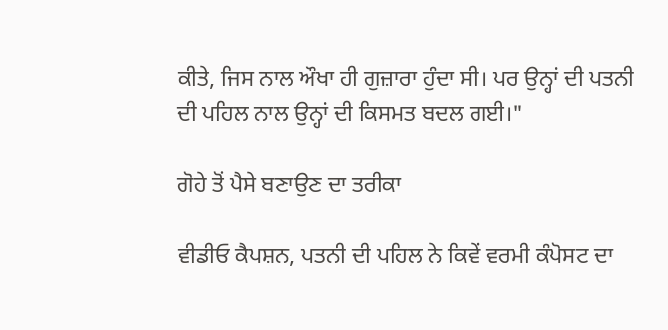ਕੀਤੇ, ਜਿਸ ਨਾਲ ਔਖਾ ਹੀ ਗੁਜ਼ਾਰਾ ਹੁੰਦਾ ਸੀ। ਪਰ ਉਨ੍ਹਾਂ ਦੀ ਪਤਨੀ ਦੀ ਪਹਿਲ ਨਾਲ ਉਨ੍ਹਾਂ ਦੀ ਕਿਸਮਤ ਬਦਲ ਗਈ।"

ਗੋਹੇ ਤੋਂ ਪੈਸੇ ਬਣਾਉਣ ਦਾ ਤਰੀਕਾ

ਵੀਡੀਓ ਕੈਪਸ਼ਨ, ਪਤਨੀ ਦੀ ਪਹਿਲ ਨੇ ਕਿਵੇਂ ਵਰਮੀ ਕੰਪੋਸਟ ਦਾ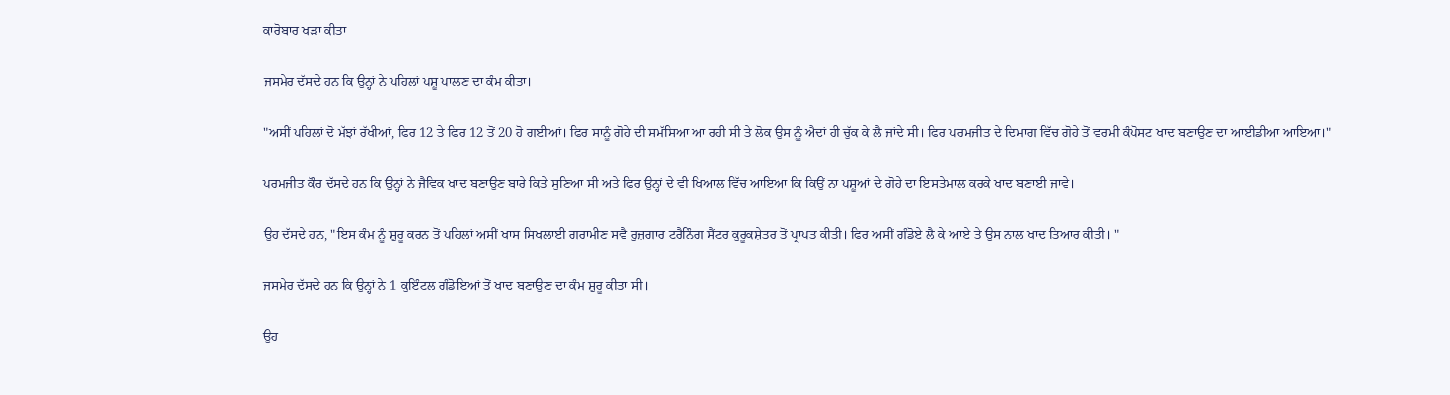ਕਾਰੋਬਾਰ ਖੜਾ ਕੀਤਾ

ਜਸਮੇਰ ਦੱਸਦੇ ਹਨ ਕਿ ਉਨ੍ਹਾਂ ਨੇ ਪਹਿਲਾਂ ਪਸ਼ੂ ਪਾਲਣ ਦਾ ਕੰਮ ਕੀਤਾ।

"ਅਸੀਂ ਪਹਿਲਾਂ ਦੋ ਮੱਝਾਂ ਰੱਖੀਆਂ, ਫਿਰ 12 ਤੇ ਫਿਰ 12 ਤੋਂ 20 ਹੋ ਗਈਆਂ। ਫਿਰ ਸਾਨੂੰ ਗੋਹੇ ਦੀ ਸਮੱਸਿਆ ਆ ਰਹੀ ਸੀ ਤੇ ਲੋਕ ਉਸ ਨੂੰ ਐਦਾਂ ਹੀ ਚੁੱਕ ਕੇ ਲੈ ਜਾਂਦੇ ਸੀ। ਫਿਰ ਪਰਮਜੀਤ ਦੇ ਦਿਮਾਗ ਵਿੱਚ ਗੋਹੇ ਤੋਂ ਵਰਮੀ ਕੰਪੋਸਟ ਖਾਦ ਬਣਾਉਣ ਦਾ ਆਈਡੀਆ ਆਇਆ।"

ਪਰਮਜੀਤ ਕੌਰ ਦੱਸਦੇ ਹਨ ਕਿ ਉਨ੍ਹਾਂ ਨੇ ਜੈਵਿਕ ਖਾਦ ਬਣਾਉਣ ਬਾਰੇ ਕਿਤੇ ਸੁਣਿਆ ਸੀ ਅਤੇ ਫਿਰ ਉਨ੍ਹਾਂ ਦੇ ਵੀ ਖਿਆਲ ਵਿੱਚ ਆਇਆ ਕਿ ਕਿਉਂ ਨਾ ਪਸ਼ੂਆਂ ਦੇ ਗੋਹੇ ਦਾ ਇਸਤੇਮਾਲ ਕਰਕੇ ਖਾਦ ਬਣਾਈ ਜਾਵੇ।

ਉਹ ਦੱਸਦੇ ਹਨ, "ਇਸ ਕੰਮ ਨੂੰ ਸ਼ੁਰੂ ਕਰਨ ਤੋਂ ਪਹਿਲਾਂ ਅਸੀਂ ਖਾਸ ਸਿਖਲਾਈ ਗਰਾਮੀਣ ਸਵੈ ਰੁਜ਼ਗਾਰ ਟਰੈਨਿੰਗ ਸੈਂਟਰ ਕੁਰੂਕਸ਼ੇਤਰ ਤੋਂ ਪ੍ਰਾਪਤ ਕੀਤੀ। ਫਿਰ ਅਸੀਂ ਗੰਡੋਏ ਲੈ ਕੇ ਆਏ ਤੇ ਉਸ ਨਾਲ ਖਾਦ ਤਿਆਰ ਕੀਤੀ। "

ਜਸਮੇਰ ਦੱਸਦੇ ਹਨ ਕਿ ਉਨ੍ਹਾਂ ਨੇ 1 ਕੁਇੰਟਲ ਗੰਡੋਇਆਂ ਤੋਂ ਖਾਦ ਬਣਾਉਣ ਦਾ ਕੰਮ ਸ਼ੁਰੂ ਕੀਤਾ ਸੀ।

ਉਹ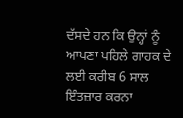ਦੱਸਦੇ ਹਨ ਕਿ ਉਨ੍ਹਾਂ ਨੂੰ ਆਪਣਾ ਪਹਿਲੇ ਗਾਹਕ ਦੇ ਲਈ ਕਰੀਬ 6 ਸਾਲ ਇੰਤਜ਼ਾਰ ਕਰਨਾ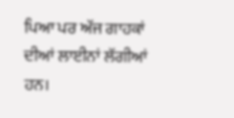ਪਿਆ ਪਰ ਅੱਜ ਗਾਹਕਾਂ ਦੀਆਂ ਲਾਈਨਾਂ ਲੱਗੀਆਂ ਹਨ।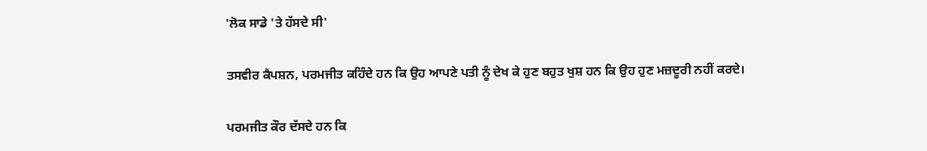'ਲੋਕ ਸਾਡੇ 'ਤੇ ਹੱਸਦੇ ਸੀ'

ਤਸਵੀਰ ਕੈਪਸ਼ਨ, ਪਰਮਜੀਤ ਕਹਿੰਦੇ ਹਨ ਕਿ ਉਹ ਆਪਣੇ ਪਤੀ ਨੂੰ ਦੇਖ ਕੇ ਹੁਣ ਬਹੁਤ ਖੁਸ਼ ਹਨ ਕਿ ਉਹ ਹੁਣ ਮਜ਼ਦੂਰੀ ਨਹੀਂ ਕਰਦੇ।

ਪਰਮਜੀਤ ਕੌਰ ਦੱਸਦੇ ਹਨ ਕਿ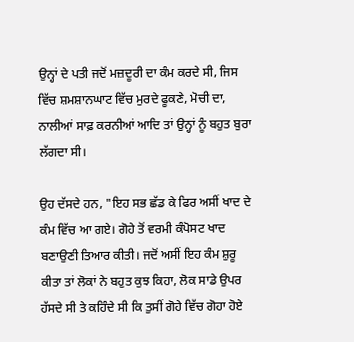ਉਨ੍ਹਾਂ ਦੇ ਪਤੀ ਜਦੋਂ ਮਜ਼ਦੂਰੀ ਦਾ ਕੰਮ ਕਰਦੇ ਸੀ, ਜਿਸ ਵਿੱਚ ਸ਼ਮਸ਼ਾਨਘਾਟ ਵਿੱਚ ਮੁਰਦੇ ਫੂਕਣੇ, ਮੋਚੀ ਦਾ, ਨਾਲੀਆਂ ਸਾਫ਼ ਕਰਨੀਆਂ ਆਦਿ ਤਾਂ ਉਨ੍ਹਾਂ ਨੂੰ ਬਹੁਤ ਬੁਰਾ ਲੱਗਦਾ ਸੀ।

ਉਹ ਦੱਸਦੇ ਹਨ, "ਇਹ ਸਭ ਛੱਡ ਕੇ ਫਿਰ ਅਸੀਂ ਖਾਦ ਦੇ ਕੰਮ ਵਿੱਚ ਆ ਗਏ। ਗੋਹੇ ਤੋਂ ਵਰਮੀ ਕੰਪੋਸਟ ਖਾਦ ਬਣਾਉਣੀ ਤਿਆਰ ਕੀਤੀ। ਜਦੋਂ ਅਸੀਂ ਇਹ ਕੰਮ ਸ਼ੁਰੂ ਕੀਤਾ ਤਾਂ ਲੋਕਾਂ ਨੇ ਬਹੁਤ ਕੁਝ ਕਿਹਾ, ਲੋਕ ਸਾਡੇ ਉਪਰ ਹੱਸਦੇ ਸੀ ਤੇ ਕਹਿੰਦੇ ਸੀ ਕਿ ਤੁਸੀਂ ਗੋਹੇ ਵਿੱਚ ਗੋਹਾ ਹੋਏ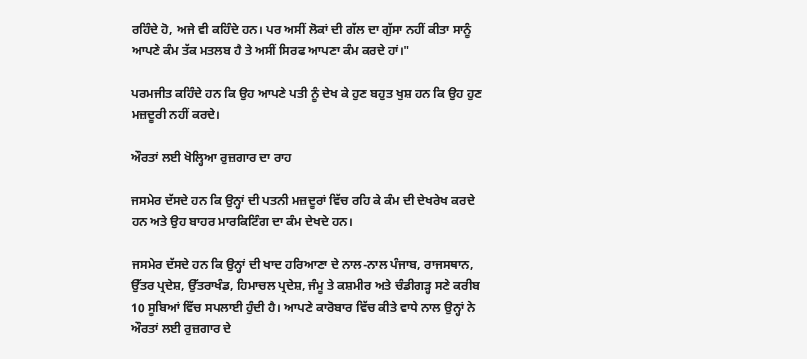ਰਹਿੰਦੇ ਹੋ, ਅਜੇ ਵੀ ਕਹਿੰਦੇ ਹਨ। ਪਰ ਅਸੀਂ ਲੋਕਾਂ ਦੀ ਗੱਲ ਦਾ ਗੁੱਸਾ ਨਹੀਂ ਕੀਤਾ ਸਾਨੂੰ ਆਪਣੇ ਕੰਮ ਤੱਕ ਮਤਲਬ ਹੈ ਤੇ ਅਸੀਂ ਸਿਰਫ ਆਪਣਾ ਕੰਮ ਕਰਦੇ ਹਾਂ।"

ਪਰਮਜੀਤ ਕਹਿੰਦੇ ਹਨ ਕਿ ਉਹ ਆਪਣੇ ਪਤੀ ਨੂੰ ਦੇਖ ਕੇ ਹੁਣ ਬਹੁਤ ਖੁਸ਼ ਹਨ ਕਿ ਉਹ ਹੁਣ ਮਜ਼ਦੂਰੀ ਨਹੀਂ ਕਰਦੇ।

ਔਰਤਾਂ ਲਈ ਖੋਲ੍ਹਿਆ ਰੁਜ਼ਗਾਰ ਦਾ ਰਾਹ

ਜਸਮੇਰ ਦੱਸਦੇ ਹਨ ਕਿ ਉਨ੍ਹਾਂ ਦੀ ਪਤਨੀ ਮਜ਼ਦੂਰਾਂ ਵਿੱਚ ਰਹਿ ਕੇ ਕੰਮ ਦੀ ਦੇਖਰੇਖ ਕਰਦੇ ਹਨ ਅਤੇ ਉਹ ਬਾਹਰ ਮਾਰਕਿਟਿੰਗ ਦਾ ਕੰਮ ਦੇਖਦੇ ਹਨ।

ਜਸਮੇਰ ਦੱਸਦੇ ਹਨ ਕਿ ਉਨ੍ਹਾਂ ਦੀ ਖਾਦ ਹਰਿਆਣਾ ਦੇ ਨਾਲ-ਨਾਲ ਪੰਜਾਬ, ਰਾਜਸਥਾਨ, ਉੱਤਰ ਪ੍ਰਦੇਸ਼, ਉੱਤਰਾਖੰਡ, ਹਿਮਾਚਲ ਪ੍ਰਦੇਸ਼, ਜੰਮੂ ਤੇ ਕਸ਼ਮੀਰ ਅਤੇ ਚੰਡੀਗੜ੍ਹ ਸਣੇ ਕਰੀਬ 10 ਸੂਬਿਆਂ ਵਿੱਚ ਸਪਲਾਈ ਹੁੰਦੀ ਹੈ। ਆਪਣੇ ਕਾਰੋਬਾਰ ਵਿੱਚ ਕੀਤੇ ਵਾਧੇ ਨਾਲ ਉਨ੍ਹਾਂ ਨੇ ਔਰਤਾਂ ਲਈ ਰੁਜ਼ਗਾਰ ਦੇ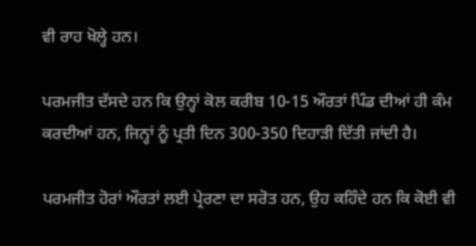ਵੀ ਰਾਹ ਖੋਲ੍ਹੇ ਹਨ।

ਪਰਮਜੀਤ ਦੱਸਦੇ ਹਨ ਕਿ ਉਨ੍ਹਾਂ ਕੋਲ ਕਰੀਬ 10-15 ਔਰਤਾਂ ਪਿੰਡ ਦੀਆਂ ਹੀ ਕੰਮ ਕਰਦੀਆਂ ਹਨ, ਜਿਨ੍ਹਾਂ ਨੂੰ ਪ੍ਰਤੀ ਦਿਨ 300-350 ਦਿਹਾੜੀ ਦਿੱਤੀ ਜਾਂਦੀ ਹੈ।

ਪਰਮਜੀਤ ਹੋਰਾਂ ਔਰਤਾਂ ਲਈ ਪ੍ਰੇਰਣਾ ਦਾ ਸਰੋਤ ਹਨ, ਉਹ ਕਹਿੰਦੇ ਹਨ ਕਿ ਕੋਈ ਵੀ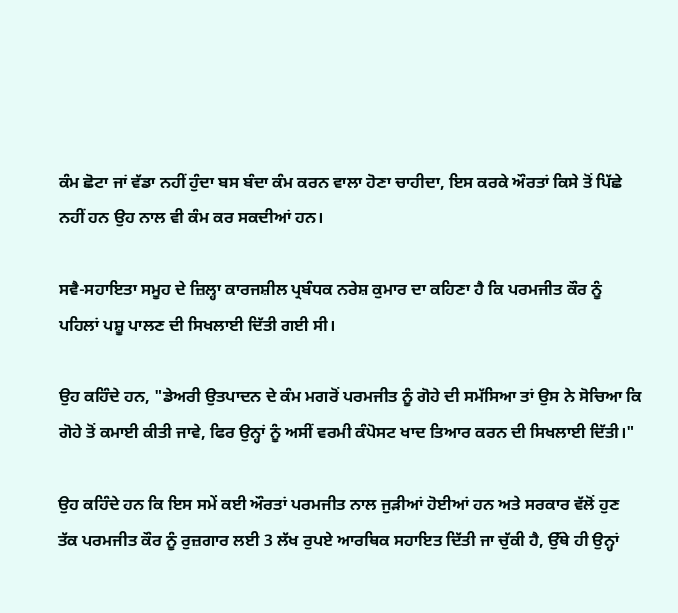ਕੰਮ ਛੋਟਾ ਜਾਂ ਵੱਡਾ ਨਹੀਂ ਹੁੰਦਾ ਬਸ ਬੰਦਾ ਕੰਮ ਕਰਨ ਵਾਲਾ ਹੋਣਾ ਚਾਹੀਦਾ, ਇਸ ਕਰਕੇ ਔਰਤਾਂ ਕਿਸੇ ਤੋਂ ਪਿੱਛੇ ਨਹੀਂ ਹਨ ਉਹ ਨਾਲ ਵੀ ਕੰਮ ਕਰ ਸਕਦੀਆਂ ਹਨ।

ਸਵੈ-ਸਹਾਇਤਾ ਸਮੂਹ ਦੇ ਜ਼ਿਲ੍ਹਾ ਕਾਰਜਸ਼ੀਲ ਪ੍ਰਬੰਧਕ ਨਰੇਸ਼ ਕੁਮਾਰ ਦਾ ਕਹਿਣਾ ਹੈ ਕਿ ਪਰਮਜੀਤ ਕੌਰ ਨੂੰ ਪਹਿਲਾਂ ਪਸ਼ੂ ਪਾਲਣ ਦੀ ਸਿਖਲਾਈ ਦਿੱਤੀ ਗਈ ਸੀ।

ਉਹ ਕਹਿੰਦੇ ਹਨ, "ਡੇਅਰੀ ਉਤਪਾਦਨ ਦੇ ਕੰਮ ਮਗਰੋਂ ਪਰਮਜੀਤ ਨੂੰ ਗੋਹੇ ਦੀ ਸਮੱਸਿਆ ਤਾਂ ਉਸ ਨੇ ਸੋਚਿਆ ਕਿ ਗੋਹੇ ਤੋਂ ਕਮਾਈ ਕੀਤੀ ਜਾਵੇ, ਫਿਰ ਉਨ੍ਹਾਂ ਨੂੰ ਅਸੀਂ ਵਰਮੀ ਕੰਪੋਸਟ ਖਾਦ ਤਿਆਰ ਕਰਨ ਦੀ ਸਿਖਲਾਈ ਦਿੱਤੀ।"

ਉਹ ਕਹਿੰਦੇ ਹਨ ਕਿ ਇਸ ਸਮੇਂ ਕਈ ਔਰਤਾਂ ਪਰਮਜੀਤ ਨਾਲ ਜੁੜੀਆਂ ਹੋਈਆਂ ਹਨ ਅਤੇ ਸਰਕਾਰ ਵੱਲੋਂ ਹੁਣ ਤੱਕ ਪਰਮਜੀਤ ਕੌਰ ਨੂੰ ਰੁਜ਼ਗਾਰ ਲਈ 3 ਲੱਖ ਰੁਪਏ ਆਰਥਿਕ ਸਹਾਇਤ ਦਿੱਤੀ ਜਾ ਚੁੱਕੀ ਹੈ, ਉੱਥੇ ਹੀ ਉਨ੍ਹਾਂ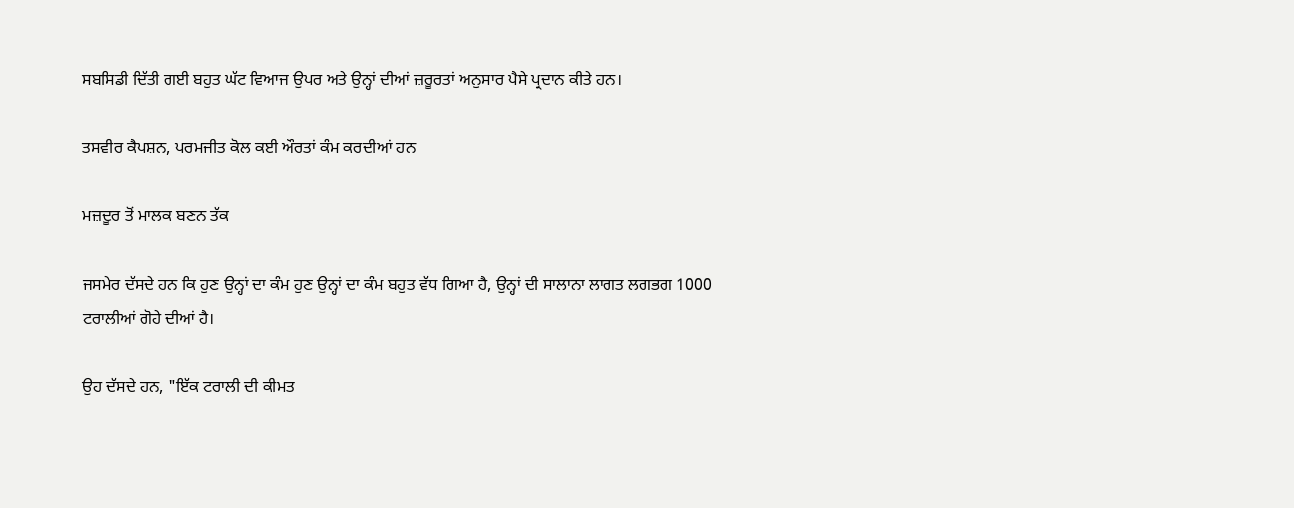ਸਬਸਿਡੀ ਦਿੱਤੀ ਗਈ ਬਹੁਤ ਘੱਟ ਵਿਆਜ ਉਪਰ ਅਤੇ ਉਨ੍ਹਾਂ ਦੀਆਂ ਜ਼ਰੂਰਤਾਂ ਅਨੁਸਾਰ ਪੈਸੇ ਪ੍ਰਦਾਨ ਕੀਤੇ ਹਨ।

ਤਸਵੀਰ ਕੈਪਸ਼ਨ, ਪਰਮਜੀਤ ਕੋਲ ਕਈ ਔਰਤਾਂ ਕੰਮ ਕਰਦੀਆਂ ਹਨ

ਮਜ਼ਦੂਰ ਤੋਂ ਮਾਲਕ ਬਣਨ ਤੱਕ

ਜਸਮੇਰ ਦੱਸਦੇ ਹਨ ਕਿ ਹੁਣ ਉਨ੍ਹਾਂ ਦਾ ਕੰਮ ਹੁਣ ਉਨ੍ਹਾਂ ਦਾ ਕੰਮ ਬਹੁਤ ਵੱਧ ਗਿਆ ਹੈ, ਉਨ੍ਹਾਂ ਦੀ ਸਾਲਾਨਾ ਲਾਗਤ ਲਗਭਗ 1000 ਟਰਾਲੀਆਂ ਗੋਹੇ ਦੀਆਂ ਹੈ।

ਉਹ ਦੱਸਦੇ ਹਨ, "ਇੱਕ ਟਰਾਲੀ ਦੀ ਕੀਮਤ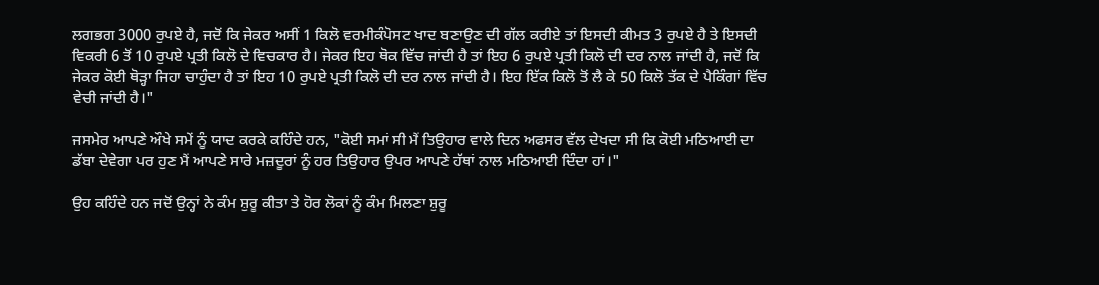ਲਗਭਗ 3000 ਰੁਪਏ ਹੈ, ਜਦੋਂ ਕਿ ਜੇਕਰ ਅਸੀਂ 1 ਕਿਲੋ ਵਰਮੀਕੰਪੋਸਟ ਖਾਦ ਬਣਾਉਣ ਦੀ ਗੱਲ ਕਰੀਏ ਤਾਂ ਇਸਦੀ ਕੀਮਤ 3 ਰੁਪਏ ਹੈ ਤੇ ਇਸਦੀ ਵਿਕਰੀ 6 ਤੋਂ 10 ਰੁਪਏ ਪ੍ਰਤੀ ਕਿਲੋ ਦੇ ਵਿਚਕਾਰ ਹੈ। ਜੇਕਰ ਇਹ ਥੋਕ ਵਿੱਚ ਜਾਂਦੀ ਹੈ ਤਾਂ ਇਹ 6 ਰੁਪਏ ਪ੍ਰਤੀ ਕਿਲੋ ਦੀ ਦਰ ਨਾਲ ਜਾਂਦੀ ਹੈ, ਜਦੋਂ ਕਿ ਜੇਕਰ ਕੋਈ ਥੋੜ੍ਹਾ ਜਿਹਾ ਚਾਹੁੰਦਾ ਹੈ ਤਾਂ ਇਹ 10 ਰੁਪਏ ਪ੍ਰਤੀ ਕਿਲੋ ਦੀ ਦਰ ਨਾਲ ਜਾਂਦੀ ਹੈ। ਇਹ ਇੱਕ ਕਿਲੋ ਤੋਂ ਲੈ ਕੇ 50 ਕਿਲੋ ਤੱਕ ਦੇ ਪੈਕਿੰਗਾਂ ਵਿੱਚ ਵੇਚੀ ਜਾਂਦੀ ਹੈ।"

ਜਸਮੇਰ ਆਪਣੇ ਔਖੇ ਸਮੇਂ ਨੂੰ ਯਾਦ ਕਰਕੇ ਕਹਿੰਦੇ ਹਨ, "ਕੋਈ ਸਮਾਂ ਸੀ ਮੈਂ ਤਿਉਹਾਰ ਵਾਲੇ ਦਿਨ ਅਫਸਰ ਵੱਲ ਦੇਖਦਾ ਸੀ ਕਿ ਕੋਈ ਮਠਿਆਈ ਦਾ ਡੱਬਾ ਦੇਵੇਗਾ ਪਰ ਹੁਣ ਮੈਂ ਆਪਣੇ ਸਾਰੇ ਮਜ਼ਦੂਰਾਂ ਨੂੰ ਹਰ ਤਿਉਹਾਰ ਉਪਰ ਆਪਣੇ ਹੱਥਾਂ ਨਾਲ ਮਠਿਆਈ ਦਿੰਦਾ ਹਾਂ।"

ਉਹ ਕਹਿੰਦੇ ਹਨ ਜਦੋਂ ਉਨ੍ਹਾਂ ਨੇ ਕੰਮ ਸ਼ੁਰੂ ਕੀਤਾ ਤੇ ਹੋਰ ਲੋਕਾਂ ਨੂੰ ਕੰਮ ਮਿਲਣਾ ਸ਼ੁਰੂ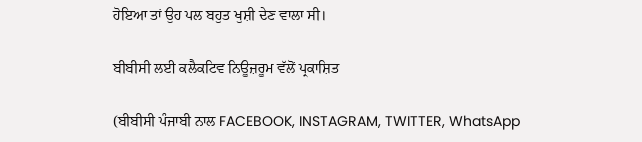ਹੋਇਆ ਤਾਂ ਉਹ ਪਲ ਬਹੁਤ ਖੁਸ਼ੀ ਦੇਣ ਵਾਲਾ ਸੀ।

ਬੀਬੀਸੀ ਲਈ ਕਲੈਕਟਿਵ ਨਿਊਜ਼ਰੂਮ ਵੱਲੋਂ ਪ੍ਰਕਾਸ਼ਿਤ

(ਬੀਬੀਸੀ ਪੰਜਾਬੀ ਨਾਲ FACEBOOK, INSTAGRAM, TWITTER, WhatsApp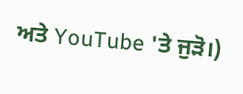ਅਤੇ YouTube 'ਤੇ ਜੁੜੋ।)